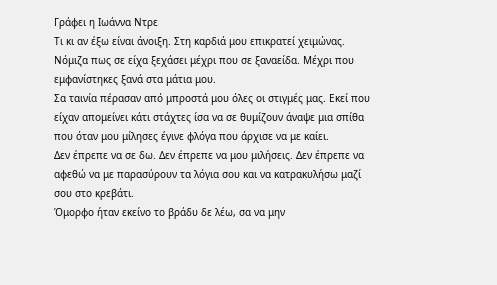Γράφει η Ιωάννα Ντρε
Τι κι αν έξω είναι άνοιξη. Στη καρδιά μου επικρατεί χειμώνας. Νόμιζα πως σε είχα ξεχάσει μέχρι που σε ξαναείδα. Μέχρι που εμφανίστηκες ξανά στα μάτια μου.
Σα ταινία πέρασαν από μπροστά μου όλες οι στιγμές μας. Εκεί που είχαν απομείνει κάτι στάχτες ίσα να σε θυμίζουν άναψε μια σπίθα που όταν μου μίλησες έγινε φλόγα που άρχισε να με καίει.
Δεν έπρεπε να σε δω. Δεν έπρεπε να μου μιλήσεις. Δεν έπρεπε να αφεθώ να με παρασύρουν τα λόγια σου και να κατρακυλήσω μαζί σου στο κρεβάτι.
Όμορφο ήταν εκείνο το βράδυ δε λέω, σα να μην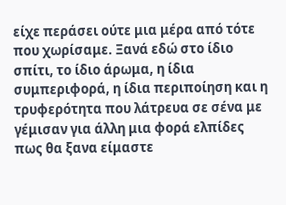είχε περάσει ούτε μια μέρα από τότε που χωρίσαμε. Ξανά εδώ στο ίδιο σπίτι, το ίδιο άρωμα, η ίδια συμπεριφορά, η ίδια περιποίηση και η τρυφερότητα που λάτρευα σε σένα με γέμισαν για άλλη μια φορά ελπίδες πως θα ξανα είμαστε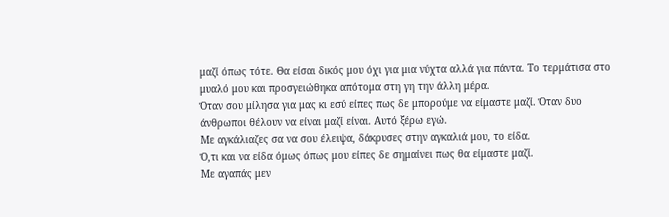μαζί όπως τότε. Θα είσαι δικός μου όχι για μια νύχτα αλλά για πάντα. Το τερμάτισα στο μυαλό μου και προσγειώθηκα απότομα στη γη την άλλη μέρα.
Όταν σου μίλησα για μας κι εσύ είπες πως δε μπορούμε να είμαστε μαζί. Όταν δυο άνθρωποι θέλουν να είναι μαζί είναι. Αυτό ξέρω εγώ.
Με αγκάλιαζες σα να σου έλειψα, δάκρυσες στην αγκαλιά μου, το είδα.
Ό,τι και να είδα όμως όπως μου είπες δε σημαίνει πως θα είμαστε μαζί.
Με αγαπάς μεν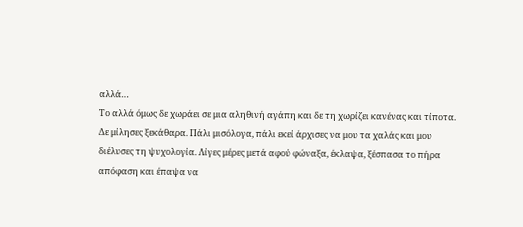αλλά…
Το αλλά όμως δε χωράει σε μια αληθινή αγάπη και δε τη χωρίζει κανένας και τίποτα.
Δε μίλησες ξεκάθαρα. Πάλι μισόλογα, πάλι εκεί άρχισες να μου τα χαλάς και μου διέλυσες τη ψυχολογία. Λίγες μέρες μετά αφού φώναξα, έκλαψα, ξέσπασα το πήρα απόφαση και έπαψα να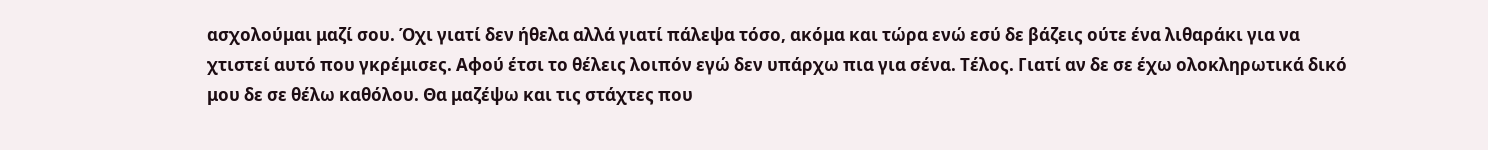ασχολούμαι μαζί σου. Όχι γιατί δεν ήθελα αλλά γιατί πάλεψα τόσο, ακόμα και τώρα ενώ εσύ δε βάζεις ούτε ένα λιθαράκι για να χτιστεί αυτό που γκρέμισες. Αφού έτσι το θέλεις λοιπόν εγώ δεν υπάρχω πια για σένα. Τέλος. Γιατί αν δε σε έχω ολοκληρωτικά δικό μου δε σε θέλω καθόλου. Θα μαζέψω και τις στάχτες που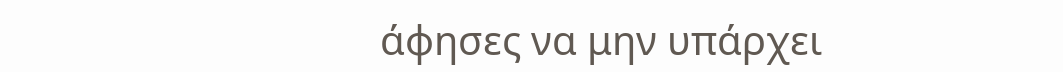άφησες να μην υπάρχει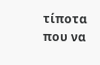τίποτα που να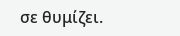σε θυμίζει.